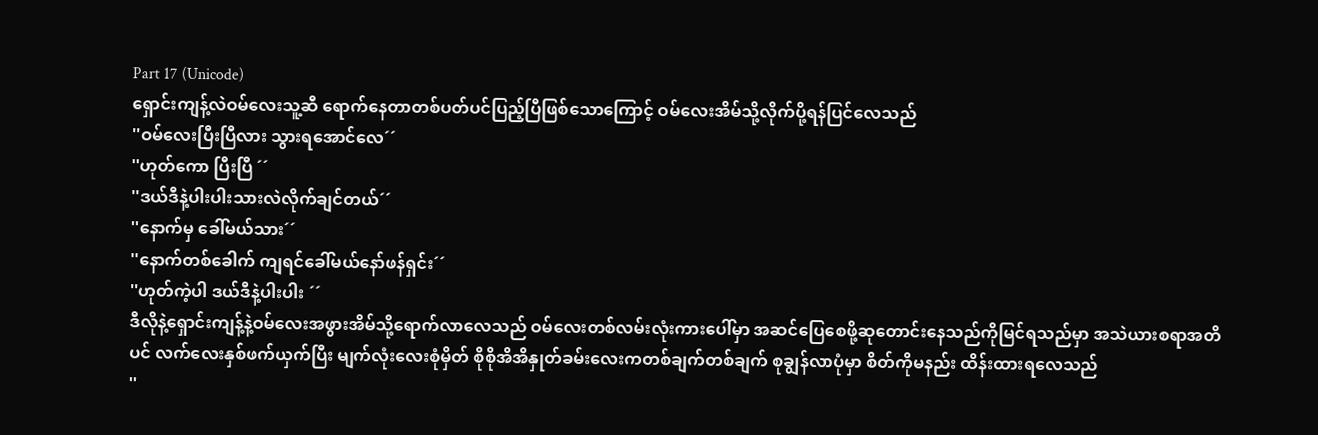Part 17 (Unicode)
ရှောင်းကျန့်လဲဝမ်လေးသူ့ဆီ ရောက်နေတာတစ်ပတ်ပင်ပြည့်ပြီဖြစ်သောကြောင့် ဝမ်လေးအိမ်သို့လိုက်ပို့ရန်ပြင်လေသည်
''ဝမ်လေးပြီးပြီလား သွားရအောင်လေ´´
''ဟုတ်ကော ပြီးပြီ ´´
''ဒယ်ဒီနဲ့ပါးပါးသားလဲလိုက်ချင်တယ်´´
''နောက်မှ ခေါ်မယ်သား´´
''နောက်တစ်ခေါက် ကျရင်ခေါ်မယ်နော်ဖန်ရှင်း´´
''ဟုတ်ကဲ့ပါ ဒယ်ဒီနဲ့ပါးပါး ´´
ဒီလိုနဲ့ရှောင်းကျန့်နဲ့ဝမ်လေးအဖွားအိမ်သို့ရောက်လာလေသည် ဝမ်လေးတစ်လမ်းလုံးကားပေါ်မှာ အဆင်ပြေစေဖို့ဆုတောင်းနေသည်ကိုမြင်ရသည်မှာ အသဲယားစရာအတိပင် လက်လေးနှစ်ဖက်ယှက်ပြီး မျက်လုံးလေးစုံမှိတ် စိုစိုအိအိနှုတ်ခမ်းလေးကတစ်ချက်တစ်ချက် စုချွန်လာပုံမှာ စိတ်ကိုမနည်း ထိန်းထားရလေသည်
''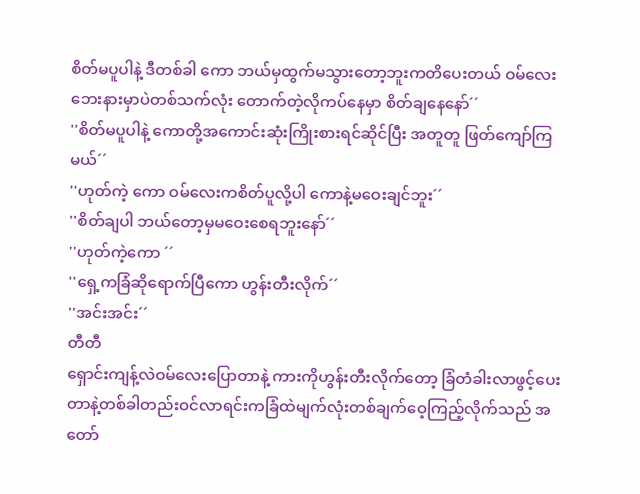စိတ်မပူပါနဲ့ ဒီတစ်ခါ ကော ဘယ်မှထွက်မသွားတော့ဘူးကတိပေးတယ် ဝမ်လေးဘေးနားမှာပဲတစ်သက်လုံး တောက်တဲ့လိုကပ်နေမှာ စိတ်ချနေနော်´´
''စိတ်မပူပါနဲ့ ကောတို့အကောင်းဆုံးကြိုးစားရင်ဆိုင်ပြီး အတူတူ ဖြတ်ကျော်ကြမယ်´´
''ဟုတ်ကဲ့ ကော ဝမ်လေးကစိတ်ပူလို့ပါ ကောနဲ့မဝေးချင်ဘူး´´
''စိတ်ချပါ ဘယ်တော့မှမဝေးစေရဘူးနော်´´
''ဟုတ်ကဲ့ကော ´´
''ရှေ့ကခြံဆိုရောက်ပြီကော ဟွန်းတီးလိုက်´´
''အင်းအင်း´´
တီတီ
ရှောင်းကျန့်လဲဝမ်လေးပြောတာနဲ့ ကားကိုဟွန်းတီးလိုက်တော့ ခြံတံခါးလာဖွင့်ပေးတာနဲ့တစ်ခါတည်းဝင်လာရင်းကခြံထဲမျက်လုံးတစ်ချက်ဝေ့ကြည့်လိုက်သည် အတော်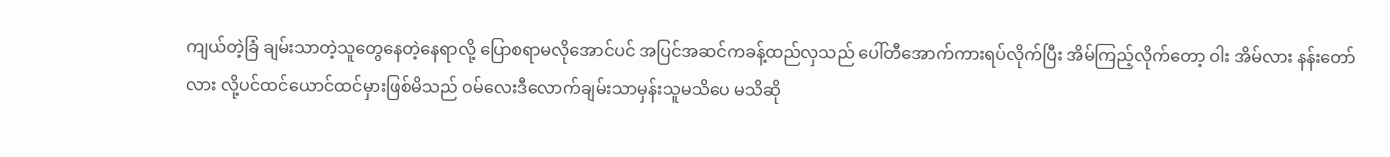ကျယ်တဲ့ခြံ ချမ်းသာတဲ့သူတွေနေတဲ့နေရာလို့ ပြောစရာမလိုအောင်ပင် အပြင်အဆင်ကခန့်ထည်လှသည် ပေါ်တီအောက်ကားရပ်လိုက်ပြီး အိမ်ကြည့်လိုက်တော့ ဝါး အိမ်လား နန်းတော်လား လို့ပင်ထင်ယောင်ထင်မှားဖြစ်မိသည် ဝမ်လေးဒီလောက်ချမ်းသာမှန်းသူမသိပေ မသိဆို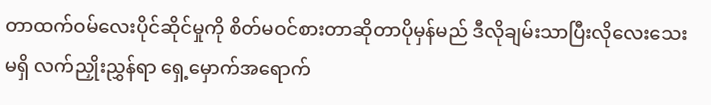တာထက်ဝမ်လေးပိုင်ဆိုင်မှုကို စိတ်မဝင်စားတာဆိုတာပိုမှန်မည် ဒီလိုချမ်းသာပြီးလိုလေးသေးမရှိ လက်ညှိုးညွှန်ရာ ရှေ့မှောက်အရောက်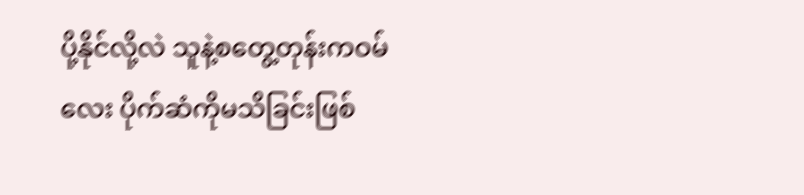ပို့နိုင်လို့လဲ သူနဲ့စတွေ့တုန်းကဝမ်လေး ပိုက်ဆံကိုမသိခြင်းဖြစ်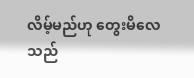လိမ့်မည်ဟု တွေးမိလေသည်